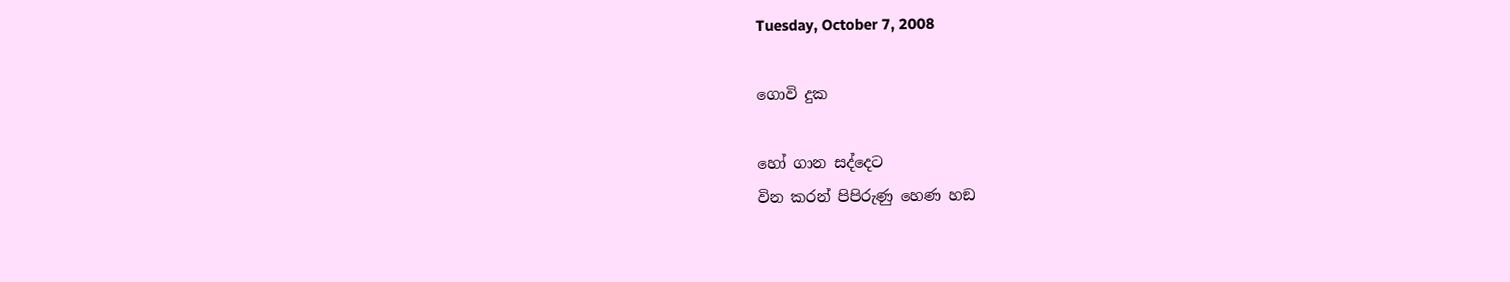Tuesday, October 7, 2008

ගොවි දුක

හෝ ගාන සද්දෙට
වින කරන් පිපිරුණු හෙණ හඞ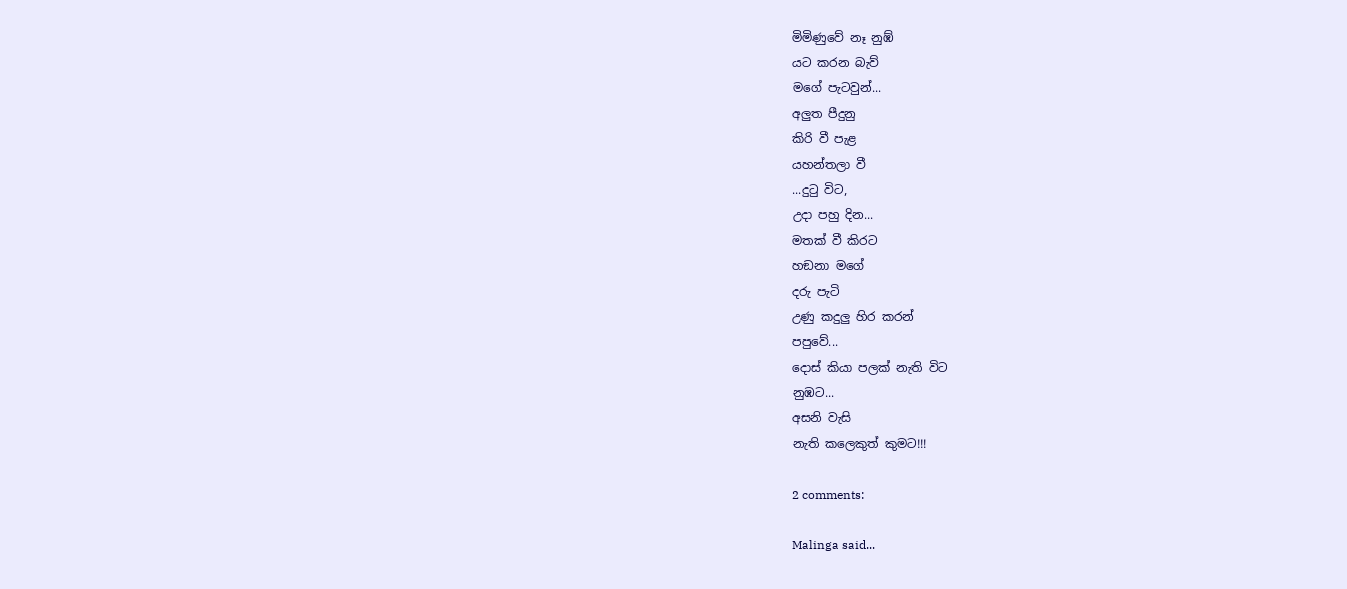මිමිණුවේ නෑ නුඹ්
යට කරන බැව්
මගේ පැටවුන්...
අලුත පීදුනු
කිරි වී පැළ
යහන්තලා වී
...දුටු විට,
උදා පහු දින...
මතක්‌ වී කිරට
හඞනා මගේ
දරු පැටි
උණු කදුලු හිර කරන්
පපුවේ...
දොස්‌ කියා පලක්‌ නැති විට
නුඹට...
අසනි වැසි
නැති කලෙකුත්‌ කුමට!!!

2 comments:

Malinga said...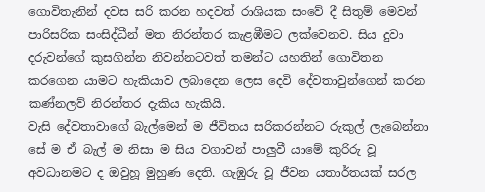ගොවිතැනින් දවස සරි කරන හදවත් රාශියක සංවේ දී සිතුම් මෙවන් පාරිසරික සංසිද්ධීන් මත නිරන්තර කැළඹීමට ලක්වෙනව. සිය දුවා දරුවන්ගේ කුසගින්න නිවන්නටවත් තමන්ට යහතින් ගොවිතන කරගෙන යාමට හැකියාව ‍ලබාදෙන‍ ලෙස දෙවි දේවතාවුන්ගෙන් කරන කණ්නලව් නිරන්තර දැකිය හැකියි.
වැසි දේවතාවාගේ බැල්මෙන් ම ජීවිතය සරිකරන්නට රුකුල් ලැබෙන්නා සේ ම ඒ බැල් ම නිසා ම සිය වගාවන් පාලුවී යාමේ කුරිරු වූ අවධානමට ද ඔවුහූ මුහුණ දෙති. ගැඹුරු වූ ජීවන යතාර්තයක් සරල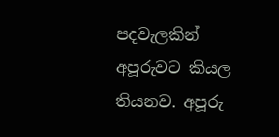පදවැලකින් අපූරුවට කියල තියනව. අපූරු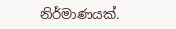නිර්මාණයක්.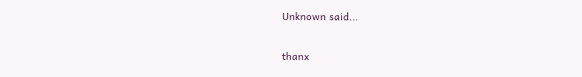Unknown said...

thanx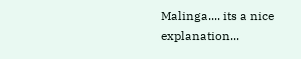Malinga.... its a nice explanation...